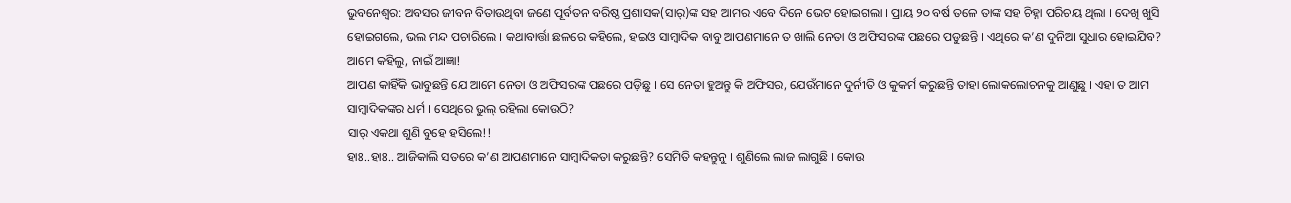ଭୁବନେଶ୍ୱର: ଅବସର ଜୀବନ ବିତାଉଥିବା ଜଣେ ପୂର୍ବତନ ବରିଷ୍ଠ ପ୍ରଶାସକ(ସାର୍)ଙ୍କ ସହ ଆମର ଏବେ ଦିନେ ଭେଟ ହୋଇଗଲା । ପ୍ରାୟ ୨୦ ବର୍ଷ ତଳେ ତାଙ୍କ ସହ ଚିହ୍ନା ପରିଚୟ ଥିଲା । ଦେଖି ଖୁସି ହୋଇଗଲେ, ଭଲ ମନ୍ଦ ପଚାରିଲେ । କଥାବାର୍ତ୍ତା ଛଳରେ କହିଲେ, ହଇଓ ସାମ୍ବାଦିକ ବାବୁ ଆପଣମାନେ ତ ଖାଲି ନେତା ଓ ଅଫିସରଙ୍କ ପଛରେ ପଡୁଛନ୍ତି । ଏଥିରେ କ’ଣ ଦୁନିଆ ସୁଧାର ହୋଇଯିବ?
ଆମେ କହିଲୁ, ନାଇଁ ଆଜ୍ଞା!
ଆପଣ କାହିଁକି ଭାବୁଛନ୍ତି ଯେ ଆମେ ନେତା ଓ ଅଫିସରଙ୍କ ପଛରେ ପଡ଼ିଛୁ । ସେ ନେତା ହୁଅନ୍ତୁ କି ଅଫିସର, ଯେଉଁମାନେ ଦୁର୍ନୀତି ଓ କୁକର୍ମ କରୁଛନ୍ତି ତାହା ଲୋକଲୋଚନକୁ ଆଣୁଛୁ । ଏହା ତ ଆମ ସାମ୍ବାଦିକଙ୍କର ଧର୍ମ । ସେଥିରେ ଭୁଲ୍ ରହିଲା କୋଉଠି?
ସାର୍ ଏକଥା ଶୁଣି ବୁହେ ହସିଲେ!!
ହାଃ..ହାଃ.. ଆଜିକାଲି ସତରେ କ’ଣ ଆପଣମାନେ ସାମ୍ବାଦିକତା କରୁଛନ୍ତି? ସେମିତି କହନ୍ତୁନୁ । ଶୁଣିଲେ ଲାଜ ଲାଗୁଛି । କୋଉ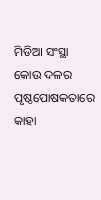ମିଡିଆ ସଂସ୍ଥା କୋଉ ଦଳର ପୃଷ୍ଠପୋଷକତାରେ କାହା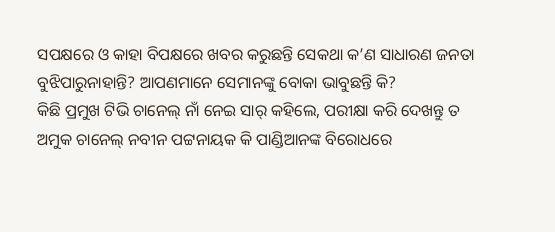ସପକ୍ଷରେ ଓ କାହା ବିପକ୍ଷରେ ଖବର କରୁଛନ୍ତି ସେକଥା କ’ଣ ସାଧାରଣ ଜନତା ବୁଝିପାରୁନାହାନ୍ତି? ଆପଣମାନେ ସେମାନଙ୍କୁ ବୋକା ଭାବୁଛନ୍ତି କି?
କିଛି ପ୍ରମୁଖ ଟିଭି ଚାନେଲ୍ ନାଁ ନେଇ ସାର୍ କହିଲେ, ପରୀକ୍ଷା କରି ଦେଖନ୍ତୁ ତ ଅମୁକ ଚାନେଲ୍ ନବୀନ ପଟ୍ଟନାୟକ କି ପାଣ୍ଡିଆନଙ୍କ ବିରୋଧରେ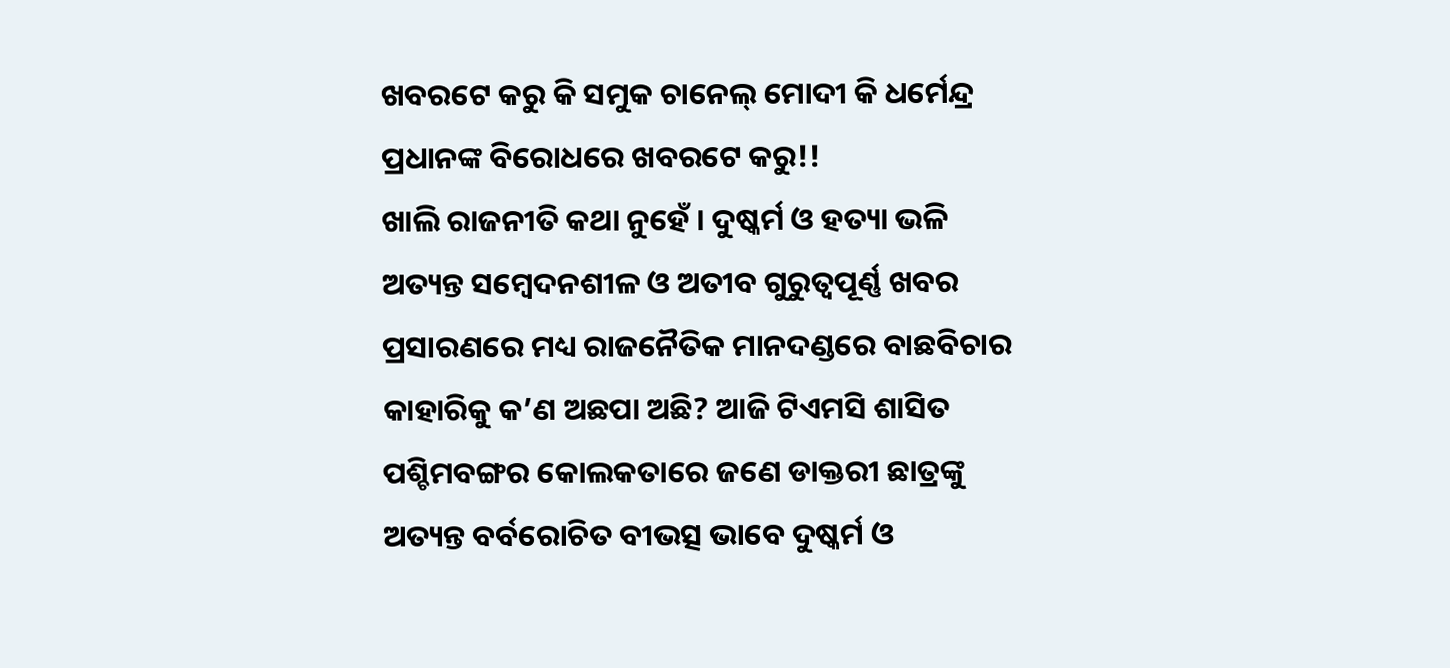ଖବରଟେ କରୁ କି ସମୁକ ଚାନେଲ୍ ମୋଦୀ କି ଧର୍ମେନ୍ଦ୍ର ପ୍ରଧାନଙ୍କ ବିରୋଧରେ ଖବରଟେ କରୁ!!
ଖାଲି ରାଜନୀତି କଥା ନୁହେଁ । ଦୁଷ୍କର୍ମ ଓ ହତ୍ୟା ଭଳି ଅତ୍ୟନ୍ତ ସମ୍ବେଦନଶୀଳ ଓ ଅତୀବ ଗୁରୁତ୍ୱପୂର୍ଣ୍ଣ ଖବର ପ୍ରସାରଣରେ ମଧ୍ୟ ରାଜନୈତିକ ମାନଦଣ୍ଡରେ ବାଛବିଚାର କାହାରିକୁ କ’ଣ ଅଛପା ଅଛି? ଆଜି ଟିଏମସି ଶାସିତ ପଶ୍ଚିମବଙ୍ଗର କୋଲକତାରେ ଜଣେ ଡାକ୍ତରୀ ଛାତ୍ରଙ୍କୁ ଅତ୍ୟନ୍ତ ବର୍ବରୋଚିତ ବୀଭତ୍ସ ଭାବେ ଦୁଷ୍କର୍ମ ଓ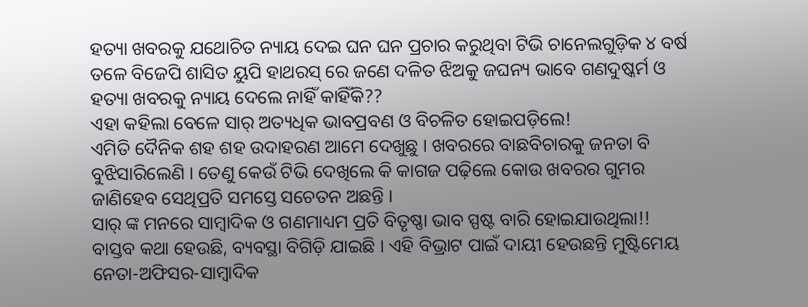ହତ୍ୟା ଖବରକୁ ଯଥୋଚିତ ନ୍ୟାୟ ଦେଇ ଘନ ଘନ ପ୍ରଚାର କରୁଥିବା ଟିଭି ଚାନେଲଗୁଡ଼ିକ ୪ ବର୍ଷ ତଳେ ବିଜେପି ଶାସିତ ୟୁପି ହାଥରସ୍ ରେ ଜଣେ ଦଳିତ ଝିଅକୁ ଜଘନ୍ୟ ଭାବେ ଗଣଦୁଷ୍କର୍ମ ଓ ହତ୍ୟା ଖବରକୁ ନ୍ୟାୟ ଦେଲେ ନାହିଁ କାହିଁକି??
ଏହା କହିଲା ବେଳେ ସାର୍ ଅତ୍ୟଧିକ ଭାବପ୍ରବଣ ଓ ବିଚଳିତ ହୋଇପଡ଼ିଲେ!
ଏମିତି ଦୈନିକ ଶହ ଶହ ଉଦାହରଣ ଆମେ ଦେଖୁଛୁ । ଖବରରେ ବାଛବିଚାରକୁ ଜନତା ବି ବୁଝିସାରିଲେଣି । ତେଣୁ କେଉଁ ଟିଭି ଦେଖିଲେ କି କାଗଜ ପଢ଼ିଲେ କୋଉ ଖବରର ଗୁମର ଜାଣିହେବ ସେଥିପ୍ରତି ସମସ୍ତେ ସଚେତନ ଅଛନ୍ତି ।
ସାର୍ ଙ୍କ ମନରେ ସାମ୍ବାଦିକ ଓ ଗଣମାଧ୍ୟମ ପ୍ରତି ବିତୃଷ୍ଣା ଭାବ ସ୍ପଷ୍ଟ ବାରି ହୋଇଯାଉଥିଲା!!
ବାସ୍ତବ କଥା ହେଉଛି, ବ୍ୟବସ୍ଥା ବିଗିଡ଼ି ଯାଇଛି । ଏହି ବିଭ୍ରାଟ ପାଇଁ ଦାୟୀ ହେଉଛନ୍ତି ମୁଷ୍ଟିମେୟ ନେତା-ଅଫିସର-ସାମ୍ବାଦିକ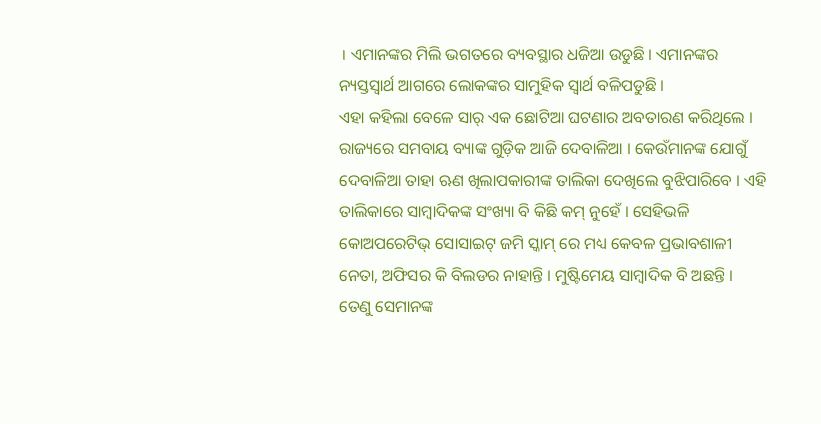। ଏମାନଙ୍କର ମିଲି ଭଗତରେ ବ୍ୟବସ୍ଥାର ଧଜିଆ ଉଡୁଛି । ଏମାନଙ୍କର ନ୍ୟସ୍ତସ୍ୱାର୍ଥ ଆଗରେ ଲୋକଙ୍କର ସାମୁହିକ ସ୍ୱାର୍ଥ ବଳିପଡୁଛି ।
ଏହା କହିଲା ବେଳେ ସାର୍ ଏକ ଛୋଟିଆ ଘଟଣାର ଅବତାରଣ କରିଥିଲେ ।
ରାଜ୍ୟରେ ସମବାୟ ବ୍ୟାଙ୍କ ଗୁଡ଼ିକ ଆଜି ଦେବାଳିଆ । କେଉଁମାନଙ୍କ ଯୋଗୁଁ ଦେବାଳିଆ ତାହା ଋଣ ଖିଲାପକାରୀଙ୍କ ତାଲିକା ଦେଖିଲେ ବୁଝିପାରିବେ । ଏହି ତାଲିକାରେ ସାମ୍ବାଦିକଙ୍କ ସଂଖ୍ୟା ବି କିଛି କମ୍ ନୁହେଁ । ସେହିଭଳି କୋଅପରେଟିଭ୍ ସୋସାଇଟ୍ ଜମି ସ୍କାମ୍ ରେ ମଧ୍ୟ କେବଳ ପ୍ରଭାବଶାଳୀ ନେତା, ଅଫିସର କି ବିଲଡର ନାହାନ୍ତି । ମୁଷ୍ଟିମେୟ ସାମ୍ବାଦିକ ବି ଅଛନ୍ତି । ତେଣୁ ସେମାନଙ୍କ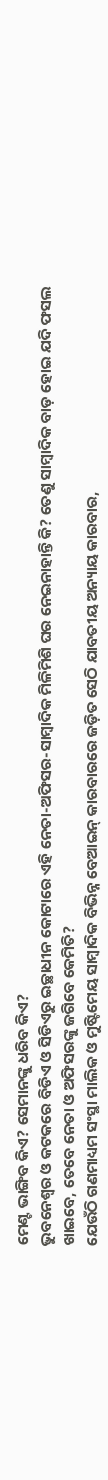ମେଣ୍ଟ ଭାଙ୍ଗିବ କିଏ? ସେମାନଙ୍କୁ ଧରିବ କିଏ?
ଭୁବନେଶ୍ୱର ଓ କଟକରେ ବିଡିଏ ଓ ସିଡିଏରୁ ଇଚ୍ଛାଧୀନ କୋଟାରେ ଏହି ନେତା-ଅଫିସର-ସାମ୍ବାଦିକ ମିଳିମିଶି ଘର ନେଇନାହାନ୍ତି କି? ତେଣୁ ସାମ୍ବାଦିକ ବାଡ଼ ହୋଇ ଯଦି ଫସଲ ଖାଇବେ, ତେବେ ନେତା ଓ ଅଫିସରଙ୍କୁ ଜଗିବେ କେମିତି?
ଯେଉଁଠି ଗଣମାଧ୍ୟମ ସଂସ୍ଥା ମାଲିକ ଓ ମୁଷ୍ଟିମେୟ ସାମ୍ବାଦିକ ବିଭିନ୍ନ ବେଆଇନ୍ କାରବାରରେ ଜଡ଼ିତ ସେଠି ଯାବତୀୟ ଅନ୍ୟାୟ କାରବାର,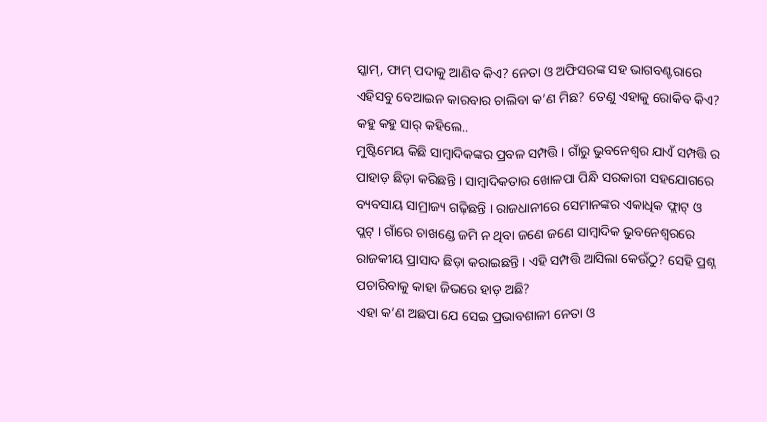ସ୍କାମ୍, ଫାମ୍ ପଦାକୁ ଆଣିବ କିଏ? ନେତା ଓ ଅଫିସରଙ୍କ ସହ ଭାଗବଣ୍ଟରାରେ ଏହିସବୁ ବେଆଇନ କାରବାର ଚାଲିବା କ’ଣ ମିଛ? ତେଣୁ ଏହାକୁ ରୋକିବ କିଏ?
କହୁ କହୁ ସାର୍ କହିଲେ..
ମୁଷ୍ଟିମେୟ କିଛି ସାମ୍ବାଦିକଙ୍କର ପ୍ରବଳ ସମ୍ପତ୍ତି । ଗାଁରୁ ଭୁବନେଶ୍ୱର ଯାଏଁ ସମ୍ପତ୍ତି ର ପାହାଡ଼ ଛିଡ଼ା କରିଛନ୍ତି । ସାମ୍ବାଦିକତାର ଖୋଳପା ପିନ୍ଧି ସରକାରୀ ସହଯୋଗରେ ବ୍ୟବସାୟ ସାମ୍ରାଜ୍ୟ ଗଢ଼ିଛନ୍ତି । ରାଜଧାନୀରେ ସେମାନଙ୍କର ଏକାଧିକ ଫ୍ଲାଟ୍ ଓ ପ୍ଲଟ୍ । ଗାଁରେ ଚାଖଣ୍ଡେ ଜମି ନ ଥିବା ଜଣେ ଜଣେ ସାମ୍ବାଦିକ ଭୁବନେଶ୍ୱରରେ ରାଜକୀୟ ପ୍ରାସାଦ ଛିଡ଼ା କରାଇଛନ୍ତି । ଏହି ସମ୍ପତ୍ତି ଆସିଲା କେଉଁଠୁ? ସେହି ପ୍ରଶ୍ନ ପଚାରିବାକୁ କାହା ଜିଭରେ ହାଡ଼ ଅଛି?
ଏହା କ’ଣ ଅଛପା ଯେ ସେଇ ପ୍ରଭାବଶାଳୀ ନେତା ଓ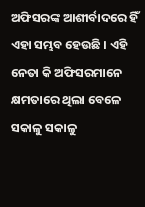ଅଫିସରଙ୍କ ଆଶୀର୍ବାଦରେ ହିଁ ଏହା ସମ୍ଭବ ହେଉଛି । ଏହି ନେତା କି ଅଫିସରମାନେ କ୍ଷମତାରେ ଥିଲା ବେଳେ ସକାଳୁ ସକାଳୁ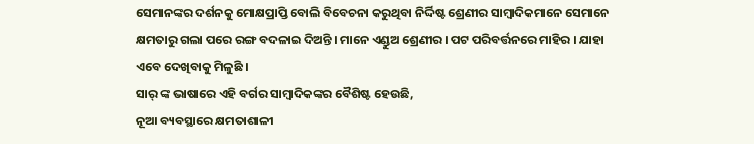ସେମାନଙ୍କର ଦର୍ଶନକୁ ମୋକ୍ଷପ୍ରାପ୍ତି ବୋଲି ବିବେଚନା କରୁଥିବା ନିର୍ଦ୍ଦିଷ୍ଟ ଶ୍ରେଣୀର ସାମ୍ବାଦିକମାନେ ସେମାନେ କ୍ଷମତାରୁ ଗଲା ପରେ ରଙ୍ଗ ବଦଳାଇ ଦିଅନ୍ତି । ମାନେ ଏଣ୍ଡୁଅ ଶ୍ରେଣୀର । ପଟ ପରିବର୍ତ୍ତନରେ ମାହିର । ଯାହା ଏବେ ଦେଖିବାକୁ ମିଳୁଛି ।
ସାର୍ ଙ୍କ ଭାଷାରେ ଏହି ବର୍ଗର ସାମ୍ବାଦିକଙ୍କର ବୈଶିଷ୍ଟ ହେଉଛି,
ନୂଆ ବ୍ୟବସ୍ଥାରେ କ୍ଷମତାଶାଳୀ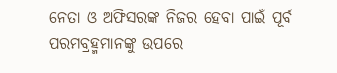ନେତା ଓ ଅଫିସରଙ୍କ ନିଜର ହେବା ପାଇଁ ପୂର୍ବ ପରମବ୍ରହ୍ମମାନଙ୍କୁ ଉପରେ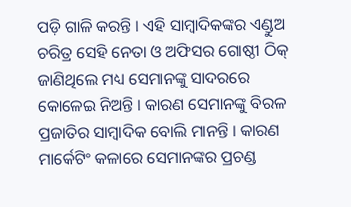ପଡ଼ି ଗାଳି କରନ୍ତି । ଏହି ସାମ୍ବାଦିକଙ୍କର ଏଣ୍ଡୁଅ ଚରିତ୍ର ସେହି ନେତା ଓ ଅଫିସର ଗୋଷ୍ଠୀ ଠିକ୍ ଜାଣିଥିଲେ ମଧ୍ୟ ସେମାନଙ୍କୁ ସାଦରରେ କୋଳେଇ ନିଅନ୍ତି । କାରଣ ସେମାନଙ୍କୁ ବିରଳ ପ୍ରଜାତିର ସାମ୍ବାଦିକ ବୋଲି ମାନନ୍ତି । କାରଣ ମାର୍କେଟିଂ କଳାରେ ସେମାନଙ୍କର ପ୍ରଚଣ୍ଡ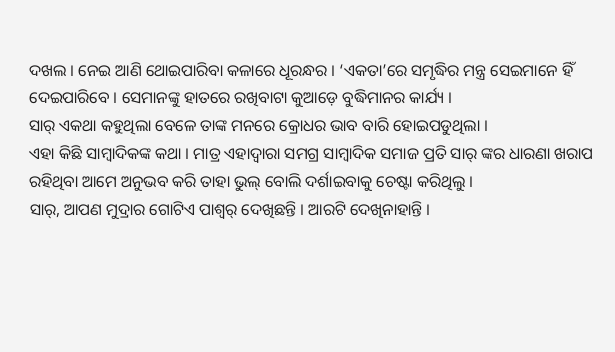ଦଖଲ । ନେଇ ଆଣି ଥୋଇପାରିବା କଳାରେ ଧୂରନ୍ଧର । ‘ଏକତା’ରେ ସମୃଦ୍ଧିର ମନ୍ତ୍ର ସେଇମାନେ ହିଁ ଦେଇପାରିବେ । ସେମାନଙ୍କୁ ହାତରେ ରଖିବାଟା କୁଆଡ଼େ ବୁଦ୍ଧିମାନର କାର୍ଯ୍ୟ ।
ସାର୍ ଏକଥା କହୁଥିଲା ବେଳେ ତାଙ୍କ ମନରେ କ୍ରୋଧର ଭାବ ବାରି ହୋଇପଡୁଥିଲା ।
ଏହା କିଛି ସାମ୍ବାଦିକଙ୍କ କଥା । ମାତ୍ର ଏହାଦ୍ୱାରା ସମଗ୍ର ସାମ୍ବାଦିକ ସମାଜ ପ୍ରତି ସାର୍ ଙ୍କର ଧାରଣା ଖରାପ ରହିଥିବା ଆମେ ଅନୁଭବ କରି ତାହା ଭୁଲ୍ ବୋଲି ଦର୍ଶାଇବାକୁ ଚେଷ୍ଟା କରିଥିଲୁ ।
ସାର୍, ଆପଣ ମୁଦ୍ରାର ଗୋଟିଏ ପାଶ୍ୱର୍ ଦେଖିଛନ୍ତି । ଆରଟି ଦେଖିନାହାନ୍ତି ।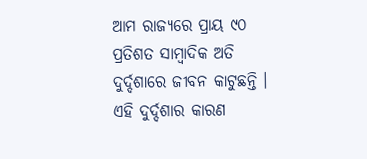ଆମ ରାଜ୍ୟରେ ପ୍ରାୟ ୯୦ ପ୍ରତିଶତ ସାମ୍ବାଦିକ ଅତି ଦୁର୍ଦ୍ଦଶାରେ ଜୀବନ କାଟୁଛନ୍ତି । ଏହି ଦୁର୍ଦ୍ଦଶାର କାରଣ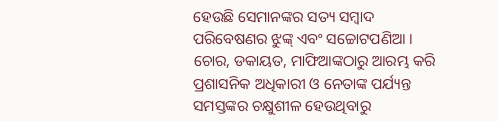ହେଉଛି ସେମାନଙ୍କର ସତ୍ୟ ସମ୍ବାଦ ପରିବେଷଣର ଝୁଙ୍କ୍ ଏବଂ ସଚ୍ଚୋଟପଣିଆ । ଚୋର, ଡକାୟତ, ମାଫିଆଙ୍କଠାରୁ ଆରମ୍ଭ କରି ପ୍ରଶାସନିକ ଅଧିକାରୀ ଓ ନେତାଙ୍କ ପର୍ଯ୍ୟନ୍ତ ସମସ୍ତଙ୍କର ଚକ୍ଷୁଶୀଳ ହେଉଥିବାରୁ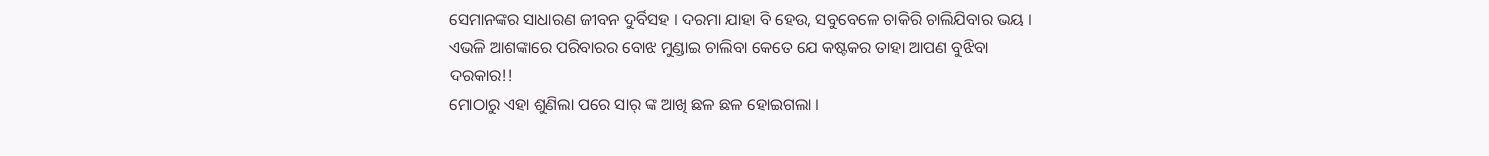ସେମାନଙ୍କର ସାଧାରଣ ଜୀବନ ଦୁର୍ବିସହ । ଦରମା ଯାହା ବି ହେଉ, ସବୁବେଳେ ଚାକିରି ଚାଲିଯିବାର ଭୟ । ଏଭଳି ଆଶଙ୍କାରେ ପରିବାରର ବୋଝ ମୁଣ୍ଡାଇ ଚାଲିବା କେତେ ଯେ କଷ୍ଟକର ତାହା ଆପଣ ବୁଝିବା ଦରକାର!!
ମୋଠାରୁ ଏହା ଶୁଣିଲା ପରେ ସାର୍ ଙ୍କ ଆଖି ଛଳ ଛଳ ହୋଇଗଲା ।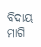ବିଦାୟ ମାଗି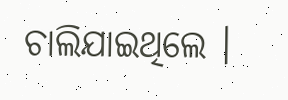ଚାଲିଯାଇଥିଲେ ।